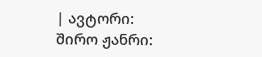| ავტორი: შირო ჟანრი: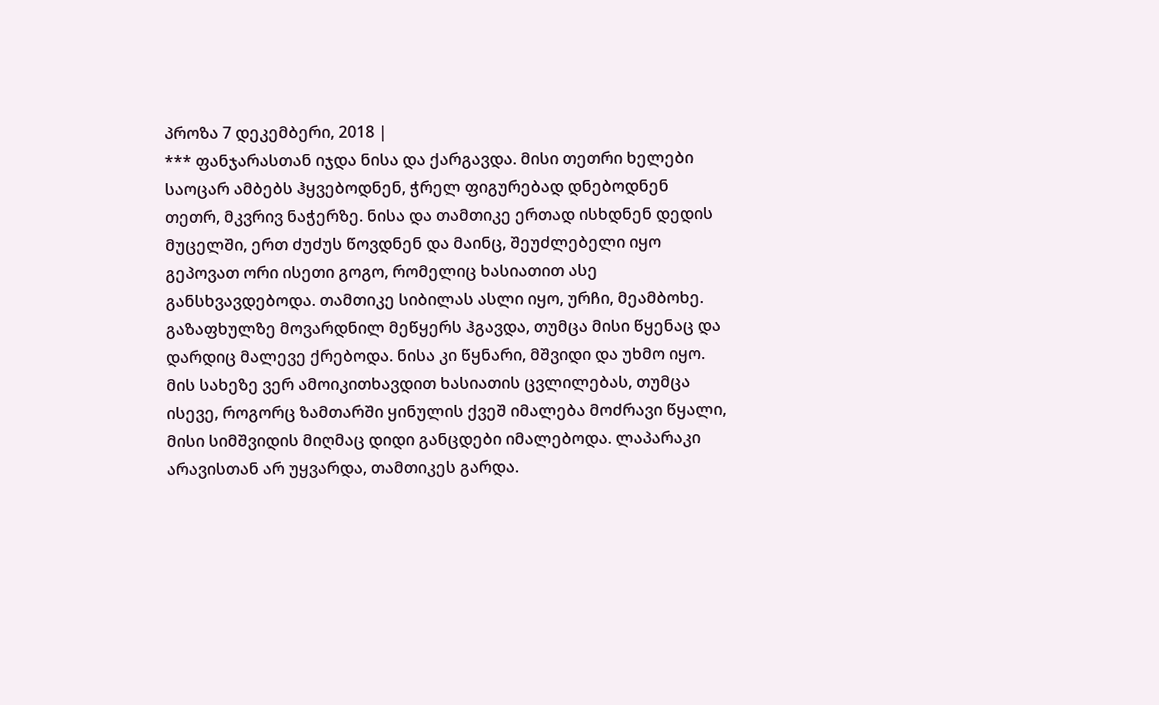პროზა 7 დეკემბერი, 2018 |
*** ფანჯარასთან იჯდა ნისა და ქარგავდა. მისი თეთრი ხელები საოცარ ამბებს ჰყვებოდნენ, ჭრელ ფიგურებად დნებოდნენ თეთრ, მკვრივ ნაჭერზე. ნისა და თამთიკე ერთად ისხდნენ დედის მუცელში, ერთ ძუძუს წოვდნენ და მაინც, შეუძლებელი იყო გეპოვათ ორი ისეთი გოგო, რომელიც ხასიათით ასე განსხვავდებოდა. თამთიკე სიბილას ასლი იყო, ურჩი, მეამბოხე. გაზაფხულზე მოვარდნილ მეწყერს ჰგავდა, თუმცა მისი წყენაც და დარდიც მალევე ქრებოდა. ნისა კი წყნარი, მშვიდი და უხმო იყო. მის სახეზე ვერ ამოიკითხავდით ხასიათის ცვლილებას, თუმცა ისევე, როგორც ზამთარში ყინულის ქვეშ იმალება მოძრავი წყალი, მისი სიმშვიდის მიღმაც დიდი განცდები იმალებოდა. ლაპარაკი არავისთან არ უყვარდა, თამთიკეს გარდა.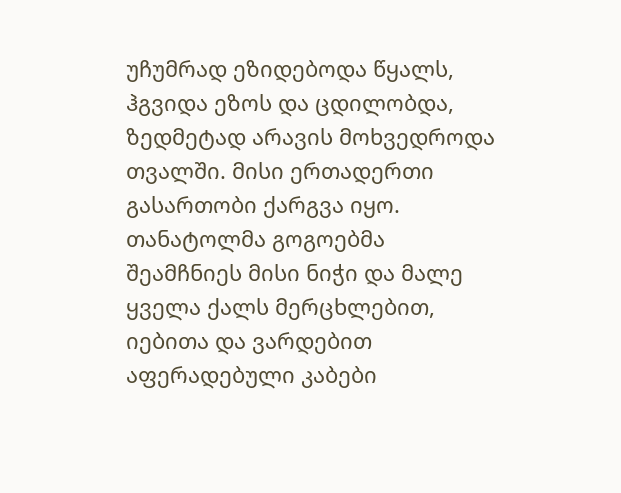უჩუმრად ეზიდებოდა წყალს, ჰგვიდა ეზოს და ცდილობდა, ზედმეტად არავის მოხვედროდა თვალში. მისი ერთადერთი გასართობი ქარგვა იყო. თანატოლმა გოგოებმა შეამჩნიეს მისი ნიჭი და მალე ყველა ქალს მერცხლებით, იებითა და ვარდებით აფერადებული კაბები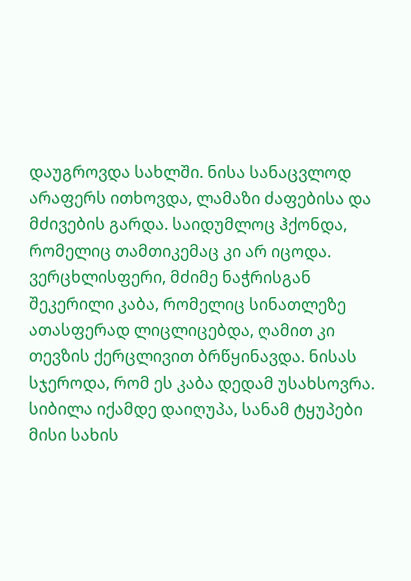დაუგროვდა სახლში. ნისა სანაცვლოდ არაფერს ითხოვდა, ლამაზი ძაფებისა და მძივების გარდა. საიდუმლოც ჰქონდა, რომელიც თამთიკემაც კი არ იცოდა. ვერცხლისფერი, მძიმე ნაჭრისგან შეკერილი კაბა, რომელიც სინათლეზე ათასფერად ლიცლიცებდა, ღამით კი თევზის ქერცლივით ბრწყინავდა. ნისას სჯეროდა, რომ ეს კაბა დედამ უსახსოვრა. სიბილა იქამდე დაიღუპა, სანამ ტყუპები მისი სახის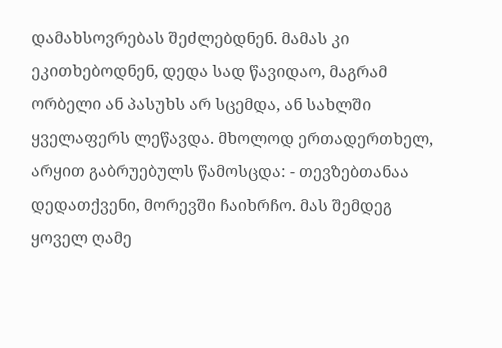დამახსოვრებას შეძლებდნენ. მამას კი ეკითხებოდნენ, დედა სად წავიდაო, მაგრამ ორბელი ან პასუხს არ სცემდა, ან სახლში ყველაფერს ლეწავდა. მხოლოდ ერთადერთხელ, არყით გაბრუებულს წამოსცდა: - თევზებთანაა დედათქვენი, მორევში ჩაიხრჩო. მას შემდეგ ყოველ ღამე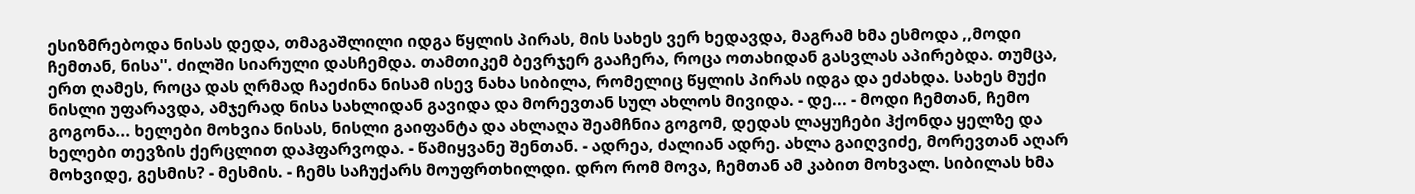ესიზმრებოდა ნისას დედა, თმაგაშლილი იდგა წყლის პირას, მის სახეს ვერ ხედავდა, მაგრამ ხმა ესმოდა ,,მოდი ჩემთან, ნისა''. ძილში სიარული დასჩემდა. თამთიკემ ბევრჯერ გააჩერა, როცა ოთახიდან გასვლას აპირებდა. თუმცა, ერთ ღამეს, როცა დას ღრმად ჩაეძინა ნისამ ისევ ნახა სიბილა, რომელიც წყლის პირას იდგა და ეძახდა. სახეს მუქი ნისლი უფარავდა, ამჯერად ნისა სახლიდან გავიდა და მორევთან სულ ახლოს მივიდა. - დე... - მოდი ჩემთან, ჩემო გოგონა... ხელები მოხვია ნისას, ნისლი გაიფანტა და ახლაღა შეამჩნია გოგომ, დედას ლაყუჩები ჰქონდა ყელზე და ხელები თევზის ქერცლით დაჰფარვოდა. - წამიყვანე შენთან. - ადრეა, ძალიან ადრე. ახლა გაიღვიძე, მორევთან აღარ მოხვიდე, გესმის? - მესმის. - ჩემს საჩუქარს მოუფრთხილდი. დრო რომ მოვა, ჩემთან ამ კაბით მოხვალ. სიბილას ხმა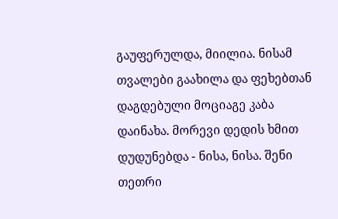გაუფერულდა, მიილია. ნისამ თვალები გაახილა და ფეხებთან დაგდებული მოციაგე კაბა დაინახა. მორევი დედის ხმით დუდუნებდა - ნისა, ნისა. შენი თეთრი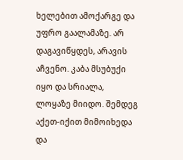ხელებით ამოქარგე და უფრო გაალამაზე. არ დაგავიწყდეს, არავის აჩვენო. კაბა მსუბუქი იყო და სრიალა, ლოყაზე მიიდო. შემდეგ აქეთ-იქით მიმოიხედა და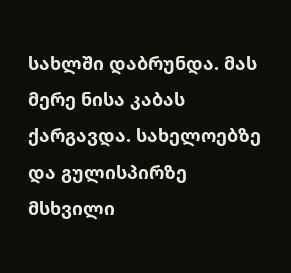სახლში დაბრუნდა. მას მერე ნისა კაბას ქარგავდა. სახელოებზე და გულისპირზე მსხვილი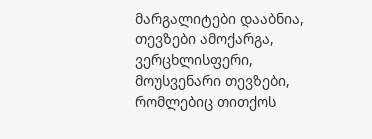მარგალიტები დააბნია, თევზები ამოქარგა, ვერცხლისფერი, მოუსვენარი თევზები, რომლებიც თითქოს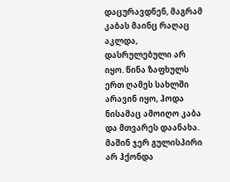დაცურავდნენ, მაგრამ კაბას მაინც რაღაც აკლდა, დასრულებული არ იყო. წინა ზაფხულს ერთ ღამეს სახლში არავინ იყო, ჰოდა ნისამაც ამოიღო კაბა და მთვარეს დაანახა. მაშინ ჯერ გულისპირი არ ჰქონდა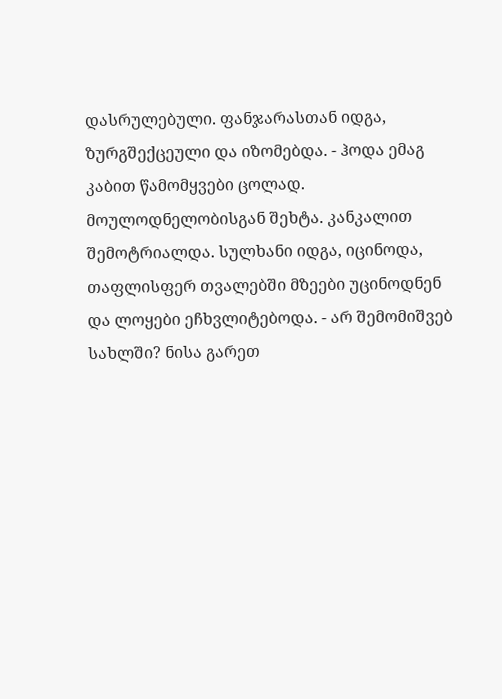დასრულებული. ფანჯარასთან იდგა, ზურგშექცეული და იზომებდა. - ჰოდა ემაგ კაბით წამომყვები ცოლად. მოულოდნელობისგან შეხტა. კანკალით შემოტრიალდა. სულხანი იდგა, იცინოდა, თაფლისფერ თვალებში მზეები უცინოდნენ და ლოყები ეჩხვლიტებოდა. - არ შემომიშვებ სახლში? ნისა გარეთ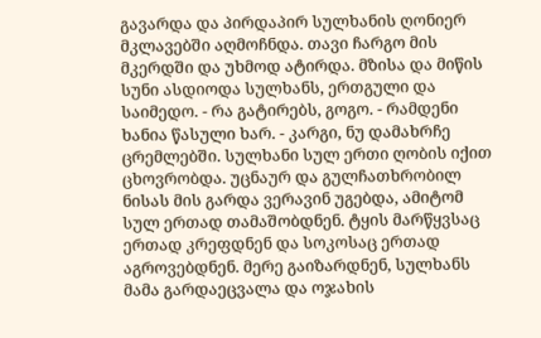გავარდა და პირდაპირ სულხანის ღონიერ მკლავებში აღმოჩნდა. თავი ჩარგო მის მკერდში და უხმოდ ატირდა. მზისა და მიწის სუნი ასდიოდა სულხანს, ერთგული და საიმედო. - რა გატირებს, გოგო. - რამდენი ხანია წასული ხარ. - კარგი, ნუ დამახრჩე ცრემლებში. სულხანი სულ ერთი ღობის იქით ცხოვრობდა. უცნაურ და გულჩათხრობილ ნისას მის გარდა ვერავინ უგებდა, ამიტომ სულ ერთად თამაშობდნენ. ტყის მარწყვსაც ერთად კრეფდნენ და სოკოსაც ერთად აგროვებდნენ. მერე გაიზარდნენ, სულხანს მამა გარდაეცვალა და ოჯახის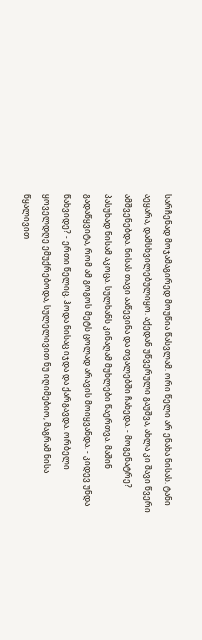სარჩენად მოჯამაგირედ მოუწია წასვლამ. ორი წელი არ ენახა ნისას. ტანი აეყარა, დამსხვილებულიყო. აქედან უწვერული გაუშვა, ახლა კი შავი წვერი ამშვენებდა. ნისას თავი ააწევინა და თვალებში ჩახედა. - მოგენატრე? პასუხად ნისამ აკოცა. სულხანს კინაღამ მუხლები წაერთვა. მაშინ გადაწყვიტა, რომ ამ გოგოს მეტს ცოლად არავის მოიყვანდა. - კიდევ უნდა წახვიდე? - ერთი წელიც. ჰოდა ნისაც იჯდა და ქარგავდა. ორბელი ყოველდღე ემუქრებოდა, სულელივით ნუ იღიმებიო, მაგრამ ნისა წყალივით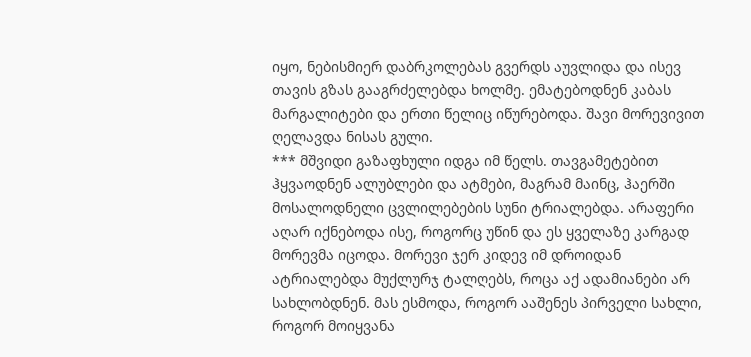იყო, ნებისმიერ დაბრკოლებას გვერდს აუვლიდა და ისევ თავის გზას გააგრძელებდა ხოლმე. ემატებოდნენ კაბას მარგალიტები და ერთი წელიც იწურებოდა. შავი მორევივით ღელავდა ნისას გული.
*** მშვიდი გაზაფხული იდგა იმ წელს. თავგამეტებით ჰყვაოდნენ ალუბლები და ატმები, მაგრამ მაინც, ჰაერში მოსალოდნელი ცვლილებების სუნი ტრიალებდა. არაფერი აღარ იქნებოდა ისე, როგორც უწინ და ეს ყველაზე კარგად მორევმა იცოდა. მორევი ჯერ კიდევ იმ დროიდან ატრიალებდა მუქლურჯ ტალღებს, როცა აქ ადამიანები არ სახლობდნენ. მას ესმოდა, როგორ ააშენეს პირველი სახლი, როგორ მოიყვანა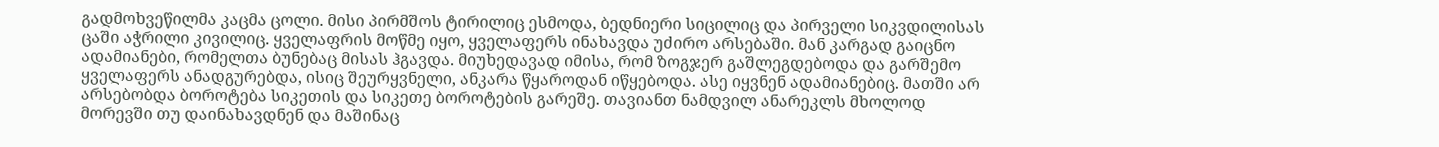გადმოხვეწილმა კაცმა ცოლი. მისი პირმშოს ტირილიც ესმოდა, ბედნიერი სიცილიც და პირველი სიკვდილისას ცაში აჭრილი კივილიც. ყველაფრის მოწმე იყო, ყველაფერს ინახავდა უძირო არსებაში. მან კარგად გაიცნო ადამიანები, რომელთა ბუნებაც მისას ჰგავდა. მიუხედავად იმისა, რომ ზოგჯერ გაშლეგდებოდა და გარშემო ყველაფერს ანადგურებდა, ისიც შეურყვნელი, ანკარა წყაროდან იწყებოდა. ასე იყვნენ ადამიანებიც. მათში არ არსებობდა ბოროტება სიკეთის და სიკეთე ბოროტების გარეშე. თავიანთ ნამდვილ ანარეკლს მხოლოდ მორევში თუ დაინახავდნენ და მაშინაც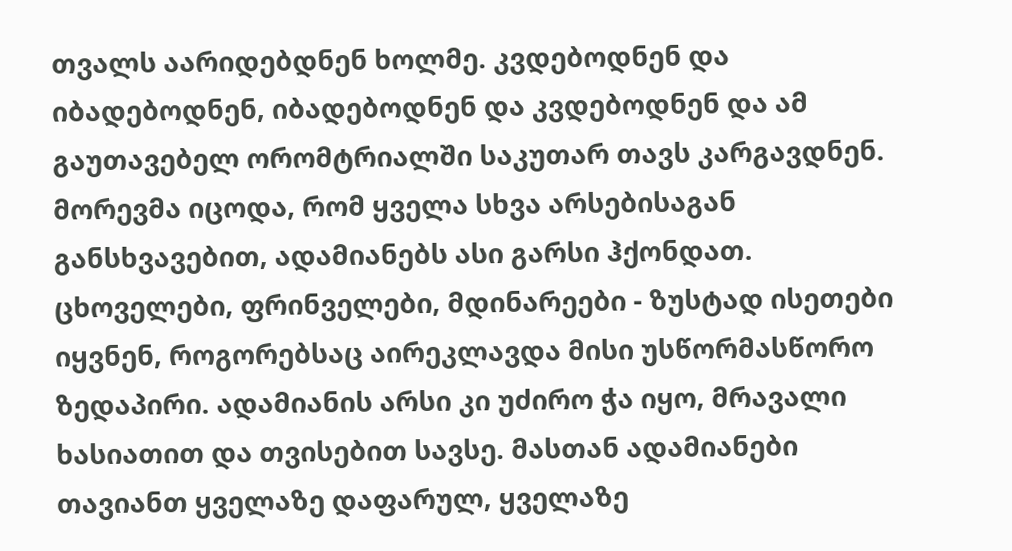თვალს აარიდებდნენ ხოლმე. კვდებოდნენ და იბადებოდნენ, იბადებოდნენ და კვდებოდნენ და ამ გაუთავებელ ორომტრიალში საკუთარ თავს კარგავდნენ. მორევმა იცოდა, რომ ყველა სხვა არსებისაგან განსხვავებით, ადამიანებს ასი გარსი ჰქონდათ. ცხოველები, ფრინველები, მდინარეები - ზუსტად ისეთები იყვნენ, როგორებსაც აირეკლავდა მისი უსწორმასწორო ზედაპირი. ადამიანის არსი კი უძირო ჭა იყო, მრავალი ხასიათით და თვისებით სავსე. მასთან ადამიანები თავიანთ ყველაზე დაფარულ, ყველაზე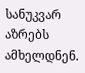სანუკვარ აზრებს ამხელდნენ.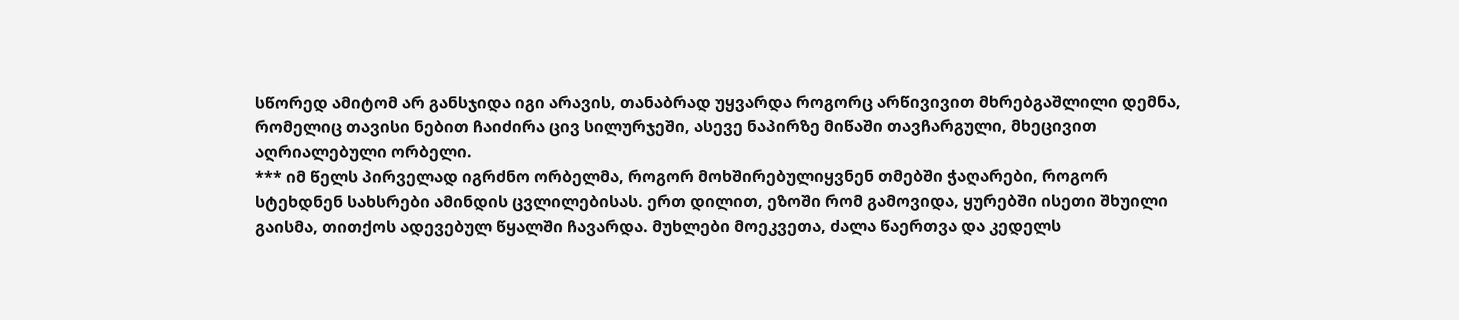სწორედ ამიტომ არ განსჯიდა იგი არავის, თანაბრად უყვარდა როგორც არწივივით მხრებგაშლილი დემნა, რომელიც თავისი ნებით ჩაიძირა ცივ სილურჯეში, ასევე ნაპირზე მიწაში თავჩარგული, მხეცივით აღრიალებული ორბელი.
*** იმ წელს პირველად იგრძნო ორბელმა, როგორ მოხშირებულიყვნენ თმებში ჭაღარები, როგორ სტეხდნენ სახსრები ამინდის ცვლილებისას. ერთ დილით, ეზოში რომ გამოვიდა, ყურებში ისეთი შხუილი გაისმა, თითქოს ადევებულ წყალში ჩავარდა. მუხლები მოეკვეთა, ძალა წაერთვა და კედელს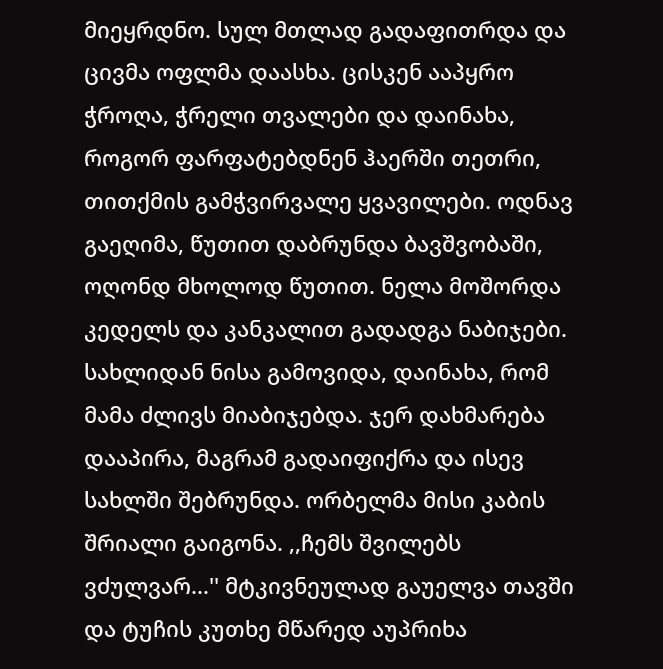მიეყრდნო. სულ მთლად გადაფითრდა და ცივმა ოფლმა დაასხა. ცისკენ ააპყრო ჭროღა, ჭრელი თვალები და დაინახა, როგორ ფარფატებდნენ ჰაერში თეთრი, თითქმის გამჭვირვალე ყვავილები. ოდნავ გაეღიმა, წუთით დაბრუნდა ბავშვობაში, ოღონდ მხოლოდ წუთით. ნელა მოშორდა კედელს და კანკალით გადადგა ნაბიჯები. სახლიდან ნისა გამოვიდა, დაინახა, რომ მამა ძლივს მიაბიჯებდა. ჯერ დახმარება დააპირა, მაგრამ გადაიფიქრა და ისევ სახლში შებრუნდა. ორბელმა მისი კაბის შრიალი გაიგონა. ,,ჩემს შვილებს ვძულვარ...'' მტკივნეულად გაუელვა თავში და ტუჩის კუთხე მწარედ აუპრიხა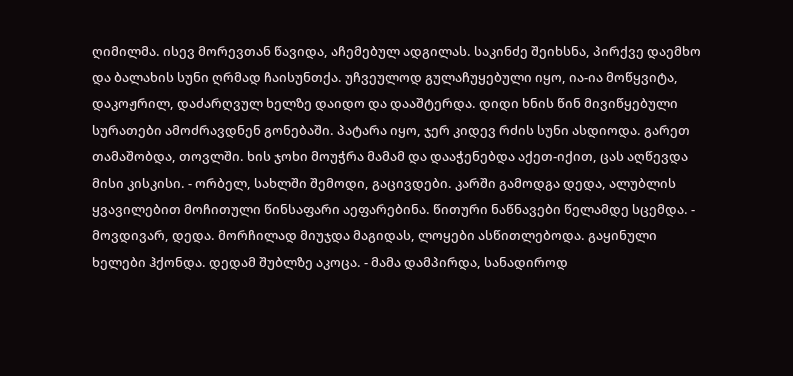ღიმილმა. ისევ მორევთან წავიდა, აჩემებულ ადგილას. საკინძე შეიხსნა, პირქვე დაემხო და ბალახის სუნი ღრმად ჩაისუნთქა. უჩვეულოდ გულაჩუყებული იყო, ია-ია მოწყვიტა, დაკოჟრილ, დაძარღვულ ხელზე დაიდო და დააშტერდა. დიდი ხნის წინ მივიწყებული სურათები ამოძრავდნენ გონებაში. პატარა იყო, ჯერ კიდევ რძის სუნი ასდიოდა. გარეთ თამაშობდა, თოვლში. ხის ჯოხი მოუჭრა მამამ და დააჭენებდა აქეთ-იქით, ცას აღწევდა მისი კისკისი. - ორბელ, სახლში შემოდი, გაცივდები. კარში გამოდგა დედა, ალუბლის ყვავილებით მოჩითული წინსაფარი აეფარებინა. წითური ნაწნავები წელამდე სცემდა. - მოვდივარ, დედა. მორჩილად მიუჯდა მაგიდას, ლოყები ასწითლებოდა. გაყინული ხელები ჰქონდა. დედამ შუბლზე აკოცა. - მამა დამპირდა, სანადიროდ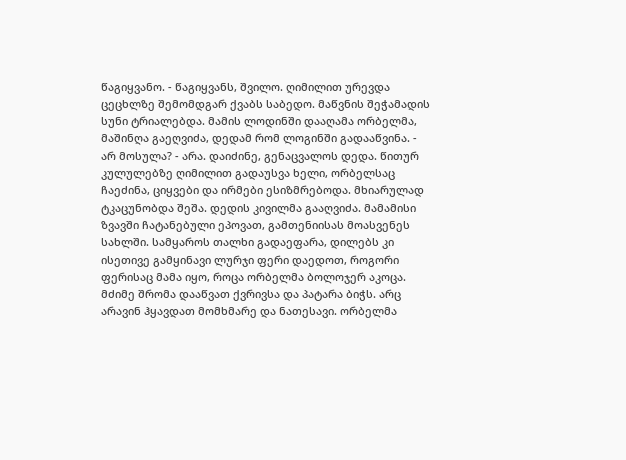წაგიყვანო. - წაგიყვანს, შვილო. ღიმილით ურევდა ცეცხლზე შემომდგარ ქვაბს საბედო. მაწვნის შეჭამადის სუნი ტრიალებდა. მამის ლოდინში დააღამა ორბელმა, მაშინღა გაეღვიძა, დედამ რომ ლოგინში გადააწვინა. - არ მოსულა? - არა. დაიძინე, გენაცვალოს დედა. წითურ კულულებზე ღიმილით გადაუსვა ხელი, ორბელსაც ჩაეძინა, ციყვები და ირმები ესიზმრებოდა. მხიარულად ტკაცუნობდა შეშა. დედის კივილმა გააღვიძა. მამამისი ზვავში ჩატანებული ეპოვათ, გამთენიისას მოასვენეს სახლში. სამყაროს თალხი გადაეფარა, დილებს კი ისეთივე გამყინავი ლურჯი ფერი დაედოთ, როგორი ფერისაც მამა იყო, როცა ორბელმა ბოლოჯერ აკოცა. მძიმე შრომა დააწვათ ქვრივსა და პატარა ბიჭს. არც არავინ ჰყავდათ მომხმარე და ნათესავი. ორბელმა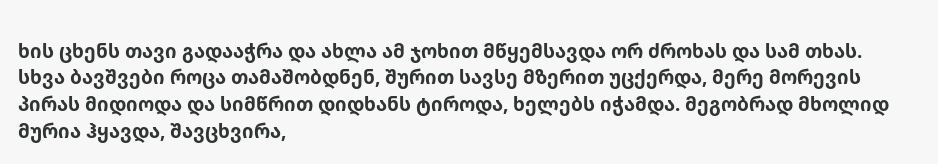ხის ცხენს თავი გადააჭრა და ახლა ამ ჯოხით მწყემსავდა ორ ძროხას და სამ თხას. სხვა ბავშვები როცა თამაშობდნენ, შურით სავსე მზერით უცქერდა, მერე მორევის პირას მიდიოდა და სიმწრით დიდხანს ტიროდა, ხელებს იჭამდა. მეგობრად მხოლიდ მურია ჰყავდა, შავცხვირა,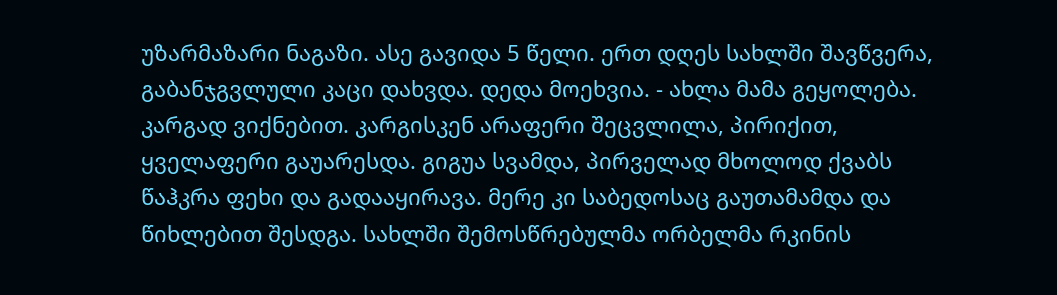უზარმაზარი ნაგაზი. ასე გავიდა 5 წელი. ერთ დღეს სახლში შავწვერა, გაბანჯგვლული კაცი დახვდა. დედა მოეხვია. - ახლა მამა გეყოლება. კარგად ვიქნებით. კარგისკენ არაფერი შეცვლილა, პირიქით, ყველაფერი გაუარესდა. გიგუა სვამდა, პირველად მხოლოდ ქვაბს წაჰკრა ფეხი და გადააყირავა. მერე კი საბედოსაც გაუთამამდა და წიხლებით შესდგა. სახლში შემოსწრებულმა ორბელმა რკინის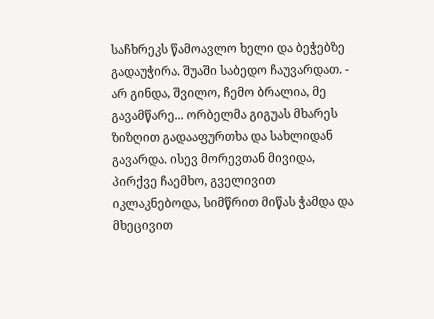საჩხრეკს წამოავლო ხელი და ბეჭებზე გადაუჭირა. შუაში საბედო ჩაუვარდათ. - არ გინდა, შვილო, ჩემო ბრალია, მე გავამწარე... ორბელმა გიგუას მხარეს ზიზღით გადააფურთხა და სახლიდან გავარდა. ისევ მორევთან მივიდა, პირქვე ჩაემხო, გველივით იკლაკნებოდა, სიმწრით მიწას ჭამდა და მხეცივით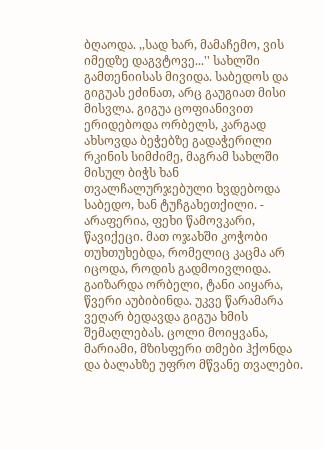ბღაოდა. ,,სად ხარ, მამაჩემო, ვის იმედზე დაგვტოვე...'' სახლში გამთენიისას მივიდა. საბედოს და გიგუას ეძინათ, არც გაუგიათ მისი მისვლა. გიგუა ცოფიანივით ერიდებოდა ორბელს, კარგად ახსოვდა ბეჭებზე გადაჭერილი რკინის სიმძიმე, მაგრამ სახლში მისულ ბიჭს ხან თვალჩალურჯებული ხვდებოდა საბედო, ხან ტუჩგახეთქილი. - არაფერია, ფეხი წამოვკარი, წავიქეცი. მათ ოჯახში კოჭობი თუხთუხებდა, რომელიც კაცმა არ იცოდა, როდის გადმოივლიდა. გაიზარდა ორბელი, ტანი აიყარა, წვერი აუბიბინდა. უკვე წარამარა ვეღარ ბედავდა გიგუა ხმის შემაღლებას. ცოლი მოიყვანა, მარიამი, მზისფერი თმები ჰქონდა და ბალახზე უფრო მწვანე თვალები.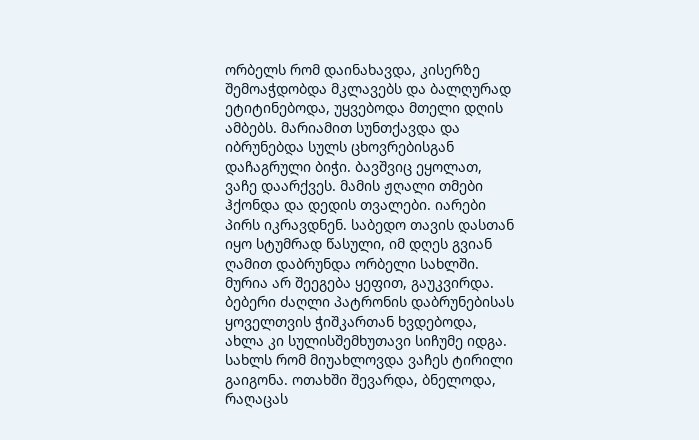ორბელს რომ დაინახავდა, კისერზე შემოაჭდობდა მკლავებს და ბალღურად ეტიტინებოდა, უყვებოდა მთელი დღის ამბებს. მარიამით სუნთქავდა და იბრუნებდა სულს ცხოვრებისგან დაჩაგრული ბიჭი. ბავშვიც ეყოლათ, ვაჩე დაარქვეს. მამის ჟღალი თმები ჰქონდა და დედის თვალები. იარები პირს იკრავდნენ. საბედო თავის დასთან იყო სტუმრად წასული, იმ დღეს გვიან ღამით დაბრუნდა ორბელი სახლში. მურია არ შეეგება ყეფით, გაუკვირდა. ბებერი ძაღლი პატრონის დაბრუნებისას ყოველთვის ჭიშკართან ხვდებოდა, ახლა კი სულისშემხუთავი სიჩუმე იდგა. სახლს რომ მიუახლოვდა ვაჩეს ტირილი გაიგონა. ოთახში შევარდა, ბნელოდა, რაღაცას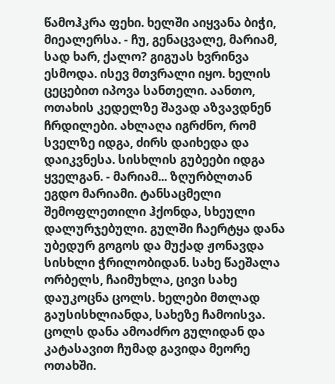წამოჰკრა ფეხი. ხელში აიყვანა ბიჭი, მიეალერსა. - ჩუ, გენაცვალე, მარიამ, სად ხარ, ქალო? გიგუას ხვრინვა ესმოდა. ისევ მთვრალი იყო. ხელის ცეცებით იპოვა სანთელი. აანთო, ოთახის კედელზე შავად აზვავდნენ ჩრდილები. ახლაღა იგრძნო, რომ სველზე იდგა, ძირს დაიხედა და დაიკვნესა. სისხლის გუბეები იდგა ყველგან. - მარიამ... ზღურბლთან ეგდო მარიამი. ტანსაცმელი შემოფლეთილი ჰქონდა, სხეული დალურჯებული. გულში ჩაერტყა დანა უბედურ გოგოს და მუქად ჟონავდა სისხლი ჭრილობიდან. სახე წაეშალა ორბელს, ჩაიმუხლა, ცივი სახე დაუკოცნა ცოლს. ხელები მთლად გაუსისხლიანდა, სახეზე ჩამოისვა. ცოლს დანა ამოაძრო გულიდან და კატასავით ჩუმად გავიდა მეორე ოთახში.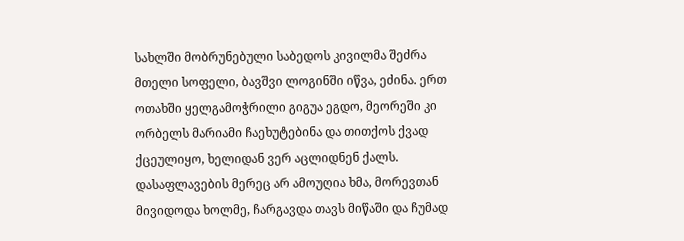სახლში მობრუნებული საბედოს კივილმა შეძრა მთელი სოფელი, ბავშვი ლოგინში იწვა, ეძინა. ერთ ოთახში ყელგამოჭრილი გიგუა ეგდო, მეორეში კი ორბელს მარიამი ჩაეხუტებინა და თითქოს ქვად ქცეულიყო, ხელიდან ვერ აცლიდნენ ქალს. დასაფლავების მერეც არ ამოუღია ხმა, მორევთან მივიდოდა ხოლმე, ჩარგავდა თავს მიწაში და ჩუმად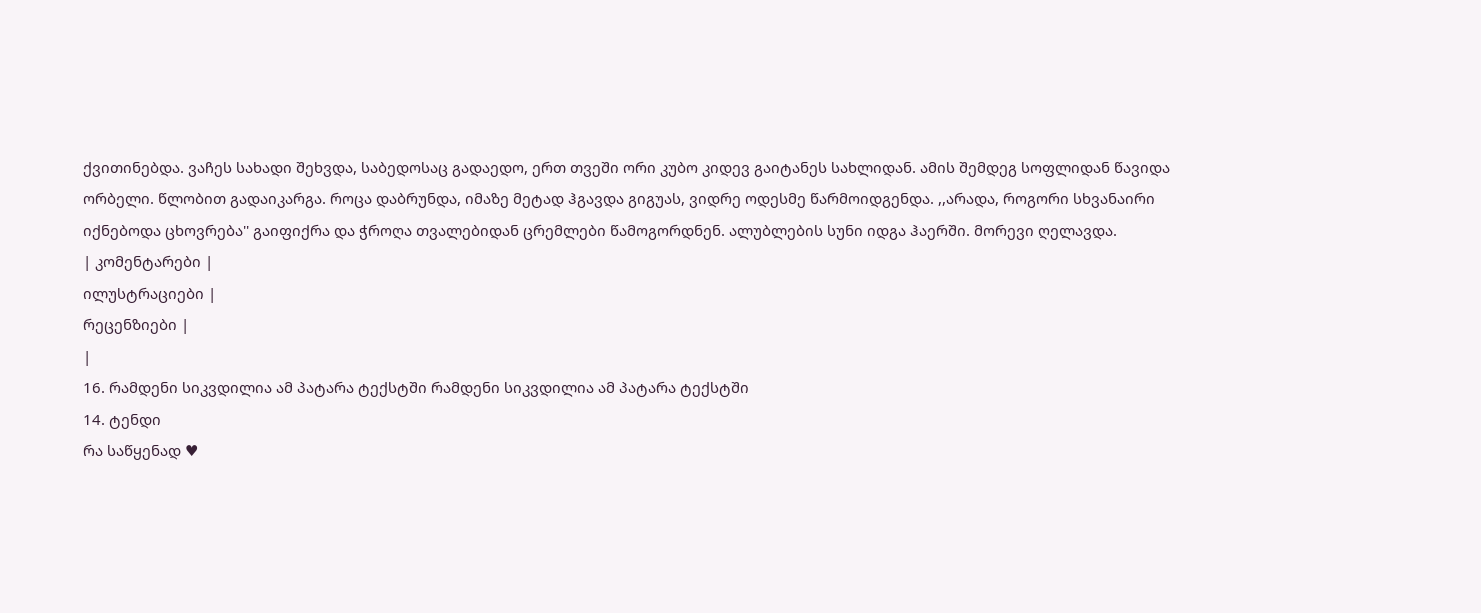ქვითინებდა. ვაჩეს სახადი შეხვდა, საბედოსაც გადაედო, ერთ თვეში ორი კუბო კიდევ გაიტანეს სახლიდან. ამის შემდეგ სოფლიდან წავიდა ორბელი. წლობით გადაიკარგა. როცა დაბრუნდა, იმაზე მეტად ჰგავდა გიგუას, ვიდრე ოდესმე წარმოიდგენდა. ,,არადა, როგორი სხვანაირი იქნებოდა ცხოვრება'' გაიფიქრა და ჭროღა თვალებიდან ცრემლები წამოგორდნენ. ალუბლების სუნი იდგა ჰაერში. მორევი ღელავდა.
| კომენტარები |
ილუსტრაციები |
რეცენზიები |
|
16. რამდენი სიკვდილია ამ პატარა ტექსტში რამდენი სიკვდილია ამ პატარა ტექსტში
14. ტენდი
რა საწყენად ♥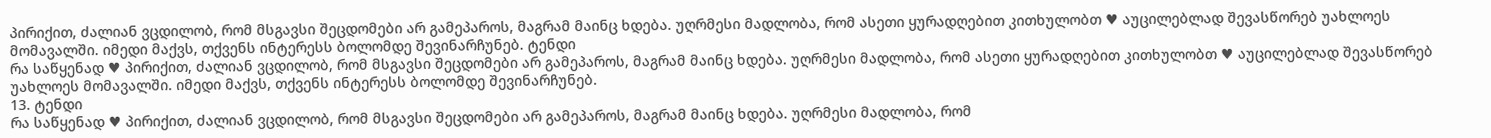პირიქით, ძალიან ვცდილობ, რომ მსგავსი შეცდომები არ გამეპაროს, მაგრამ მაინც ხდება. უღრმესი მადლობა, რომ ასეთი ყურადღებით კითხულობთ ♥ აუცილებლად შევასწორებ უახლოეს მომავალში. იმედი მაქვს, თქვენს ინტერესს ბოლომდე შევინარჩუნებ. ტენდი
რა საწყენად ♥ პირიქით, ძალიან ვცდილობ, რომ მსგავსი შეცდომები არ გამეპაროს, მაგრამ მაინც ხდება. უღრმესი მადლობა, რომ ასეთი ყურადღებით კითხულობთ ♥ აუცილებლად შევასწორებ უახლოეს მომავალში. იმედი მაქვს, თქვენს ინტერესს ბოლომდე შევინარჩუნებ.
13. ტენდი
რა საწყენად ♥ პირიქით, ძალიან ვცდილობ, რომ მსგავსი შეცდომები არ გამეპაროს, მაგრამ მაინც ხდება. უღრმესი მადლობა, რომ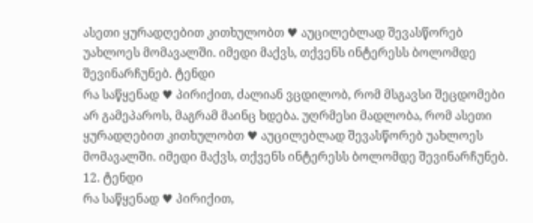ასეთი ყურადღებით კითხულობთ ♥ აუცილებლად შევასწორებ უახლოეს მომავალში. იმედი მაქვს, თქვენს ინტერესს ბოლომდე შევინარჩუნებ. ტენდი
რა საწყენად ♥ პირიქით, ძალიან ვცდილობ, რომ მსგავსი შეცდომები არ გამეპაროს, მაგრამ მაინც ხდება. უღრმესი მადლობა, რომ ასეთი ყურადღებით კითხულობთ ♥ აუცილებლად შევასწორებ უახლოეს მომავალში. იმედი მაქვს, თქვენს ინტერესს ბოლომდე შევინარჩუნებ.
12. ტენდი
რა საწყენად ♥ პირიქით,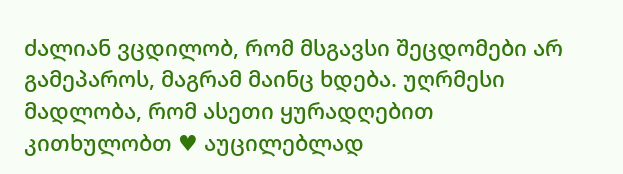ძალიან ვცდილობ, რომ მსგავსი შეცდომები არ გამეპაროს, მაგრამ მაინც ხდება. უღრმესი მადლობა, რომ ასეთი ყურადღებით კითხულობთ ♥ აუცილებლად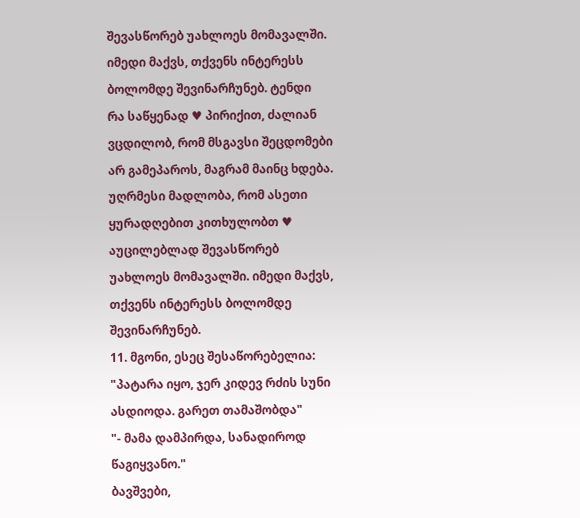შევასწორებ უახლოეს მომავალში. იმედი მაქვს, თქვენს ინტერესს ბოლომდე შევინარჩუნებ. ტენდი
რა საწყენად ♥ პირიქით, ძალიან ვცდილობ, რომ მსგავსი შეცდომები არ გამეპაროს, მაგრამ მაინც ხდება. უღრმესი მადლობა, რომ ასეთი ყურადღებით კითხულობთ ♥ აუცილებლად შევასწორებ უახლოეს მომავალში. იმედი მაქვს, თქვენს ინტერესს ბოლომდე შევინარჩუნებ.
11. მგონი, ესეც შესაწორებელია:
"პატარა იყო, ჯერ კიდევ რძის სუნი ასდიოდა. გარეთ თამაშობდა"
"- მამა დამპირდა, სანადიროდ წაგიყვანო."
ბავშვები,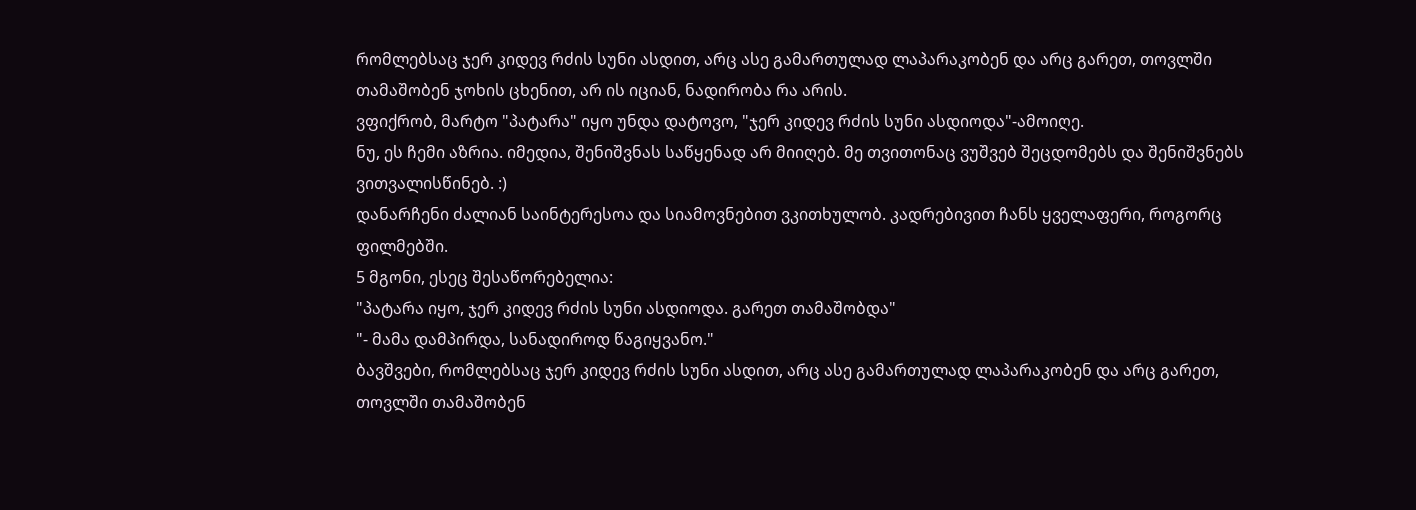რომლებსაც ჯერ კიდევ რძის სუნი ასდით, არც ასე გამართულად ლაპარაკობენ და არც გარეთ, თოვლში თამაშობენ ჯოხის ცხენით, არ ის იციან, ნადირობა რა არის.
ვფიქრობ, მარტო "პატარა" იყო უნდა დატოვო, "ჯერ კიდევ რძის სუნი ასდიოდა"-ამოიღე.
ნუ, ეს ჩემი აზრია. იმედია, შენიშვნას საწყენად არ მიიღებ. მე თვითონაც ვუშვებ შეცდომებს და შენიშვნებს ვითვალისწინებ. :)
დანარჩენი ძალიან საინტერესოა და სიამოვნებით ვკითხულობ. კადრებივით ჩანს ყველაფერი, როგორც ფილმებში.
5 მგონი, ესეც შესაწორებელია:
"პატარა იყო, ჯერ კიდევ რძის სუნი ასდიოდა. გარეთ თამაშობდა"
"- მამა დამპირდა, სანადიროდ წაგიყვანო."
ბავშვები, რომლებსაც ჯერ კიდევ რძის სუნი ასდით, არც ასე გამართულად ლაპარაკობენ და არც გარეთ, თოვლში თამაშობენ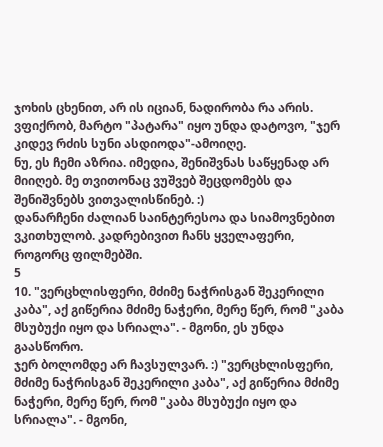ჯოხის ცხენით, არ ის იციან, ნადირობა რა არის.
ვფიქრობ, მარტო "პატარა" იყო უნდა დატოვო, "ჯერ კიდევ რძის სუნი ასდიოდა"-ამოიღე.
ნუ, ეს ჩემი აზრია. იმედია, შენიშვნას საწყენად არ მიიღებ. მე თვითონაც ვუშვებ შეცდომებს და შენიშვნებს ვითვალისწინებ. :)
დანარჩენი ძალიან საინტერესოა და სიამოვნებით ვკითხულობ. კადრებივით ჩანს ყველაფერი, როგორც ფილმებში.
5
10. "ვერცხლისფერი, მძიმე ნაჭრისგან შეკერილი კაბა", აქ გიწერია მძიმე ნაჭერი, მერე წერ, რომ "კაბა მსუბუქი იყო და სრიალა". - მგონი, ეს უნდა გაასწორო.
ჯერ ბოლომდე არ ჩავსულვარ. :) "ვერცხლისფერი, მძიმე ნაჭრისგან შეკერილი კაბა", აქ გიწერია მძიმე ნაჭერი, მერე წერ, რომ "კაბა მსუბუქი იყო და სრიალა". - მგონი,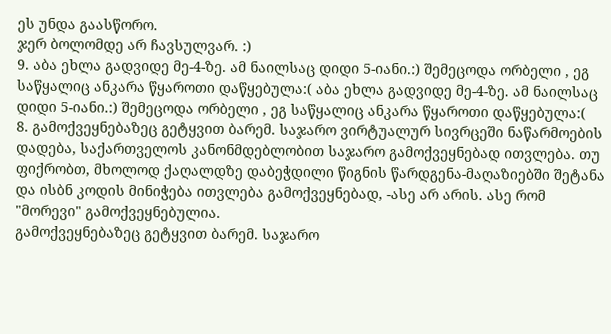ეს უნდა გაასწორო.
ჯერ ბოლომდე არ ჩავსულვარ. :)
9. აბა ეხლა გადვიდე მე-4-ზე. ამ ნაილსაც დიდი 5-იანი.:) შემეცოდა ორბელი , ეგ საწყალიც ანკარა წყაროთი დაწყებულა:( აბა ეხლა გადვიდე მე-4-ზე. ამ ნაილსაც დიდი 5-იანი.:) შემეცოდა ორბელი , ეგ საწყალიც ანკარა წყაროთი დაწყებულა:(
8. გამოქვეყნებაზეც გეტყვით ბარემ. საჯარო ვირტუალურ სივრცეში ნაწარმოების დადება, საქართველოს კანონმდებლობით საჯარო გამოქვეყნებად ითვლება. თუ ფიქრობთ, მხოლოდ ქაღალდზე დაბეჭდილი წიგნის წარდგენა-მაღაზიებში შეტანა და ისბნ კოდის მინიჭება ითვლება გამოქვეყნებად, -ასე არ არის. ასე რომ "მორევი" გამოქვეყნებულია.
გამოქვეყნებაზეც გეტყვით ბარემ. საჯარო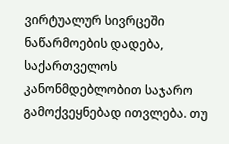ვირტუალურ სივრცეში ნაწარმოების დადება, საქართველოს კანონმდებლობით საჯარო გამოქვეყნებად ითვლება. თუ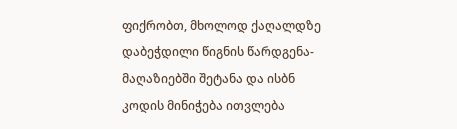ფიქრობთ, მხოლოდ ქაღალდზე დაბეჭდილი წიგნის წარდგენა-მაღაზიებში შეტანა და ისბნ კოდის მინიჭება ითვლება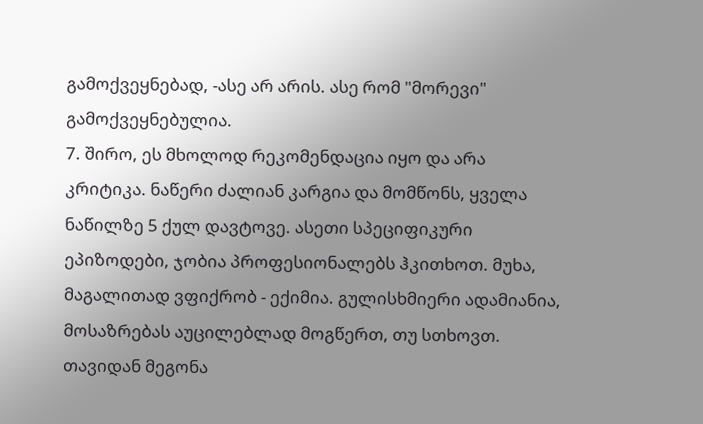გამოქვეყნებად, -ასე არ არის. ასე რომ "მორევი" გამოქვეყნებულია.
7. შირო, ეს მხოლოდ რეკომენდაცია იყო და არა კრიტიკა. ნაწერი ძალიან კარგია და მომწონს, ყველა ნაწილზე 5 ქულ დავტოვე. ასეთი სპეციფიკური ეპიზოდები, ჯობია პროფესიონალებს ჰკითხოთ. მუხა, მაგალითად ვფიქრობ - ექიმია. გულისხმიერი ადამიანია, მოსაზრებას აუცილებლად მოგწერთ, თუ სთხოვთ. თავიდან მეგონა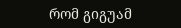რომ გიგუამ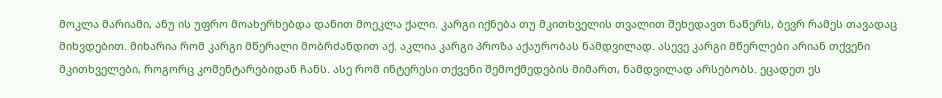მოკლა მარიამი, ანუ ის უფრო მოახერხებდა დანით მოეკლა ქალი. კარგი იქნება თუ მკითხველის თვალით შეხედავთ ნაწერს, ბევრ რამეს თავადაც მიხვდებით. მიხარია რომ კარგი მწერალი მობრძანდით აქ. აკლია კარგი პროზა აქაურობას ნამდვილად. ასევე კარგი მწერლები არიან თქვენი მკითხველები, როგორც კომენტარებიდან ჩანს. ასე რომ ინტერესი თქვენი შემოქმედების მიმართ, ნამდვილად არსებობს. ეცადეთ ეს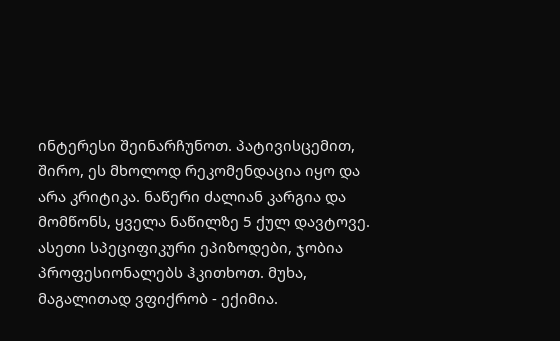ინტერესი შეინარჩუნოთ. პატივისცემით,
შირო, ეს მხოლოდ რეკომენდაცია იყო და არა კრიტიკა. ნაწერი ძალიან კარგია და მომწონს, ყველა ნაწილზე 5 ქულ დავტოვე. ასეთი სპეციფიკური ეპიზოდები, ჯობია პროფესიონალებს ჰკითხოთ. მუხა, მაგალითად ვფიქრობ - ექიმია.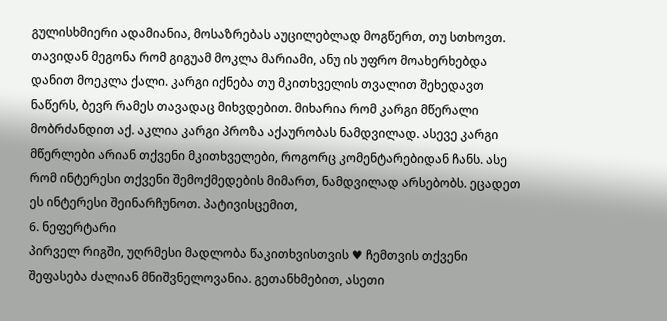გულისხმიერი ადამიანია, მოსაზრებას აუცილებლად მოგწერთ, თუ სთხოვთ. თავიდან მეგონა რომ გიგუამ მოკლა მარიამი, ანუ ის უფრო მოახერხებდა დანით მოეკლა ქალი. კარგი იქნება თუ მკითხველის თვალით შეხედავთ ნაწერს, ბევრ რამეს თავადაც მიხვდებით. მიხარია რომ კარგი მწერალი მობრძანდით აქ. აკლია კარგი პროზა აქაურობას ნამდვილად. ასევე კარგი მწერლები არიან თქვენი მკითხველები, როგორც კომენტარებიდან ჩანს. ასე რომ ინტერესი თქვენი შემოქმედების მიმართ, ნამდვილად არსებობს. ეცადეთ ეს ინტერესი შეინარჩუნოთ. პატივისცემით,
6. ნეფერტარი
პირველ რიგში, უღრმესი მადლობა წაკითხვისთვის ♥ ჩემთვის თქვენი შეფასება ძალიან მნიშვნელოვანია. გეთანხმებით, ასეთი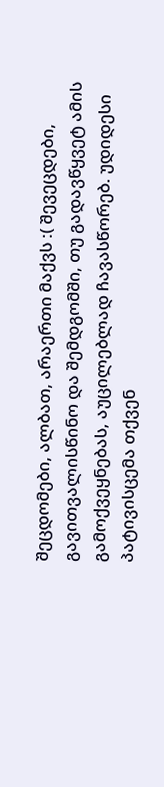შეცდომები, ალბათ, არაერთი მაქვს :( შევეცდები, გავითვალისწინო და შემდგომში, თუ გადავწყვეტ ამის გამოქვეყნებას, აუცილებლად ჩავასწორებ. უდიდესი პატივისცემა თქვენ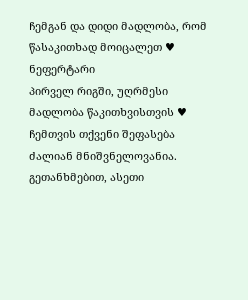ჩემგან და დიდი მადლობა, რომ წასაკითხად მოიცალეთ ♥ ნეფერტარი
პირველ რიგში, უღრმესი მადლობა წაკითხვისთვის ♥ ჩემთვის თქვენი შეფასება ძალიან მნიშვნელოვანია. გეთანხმებით, ასეთი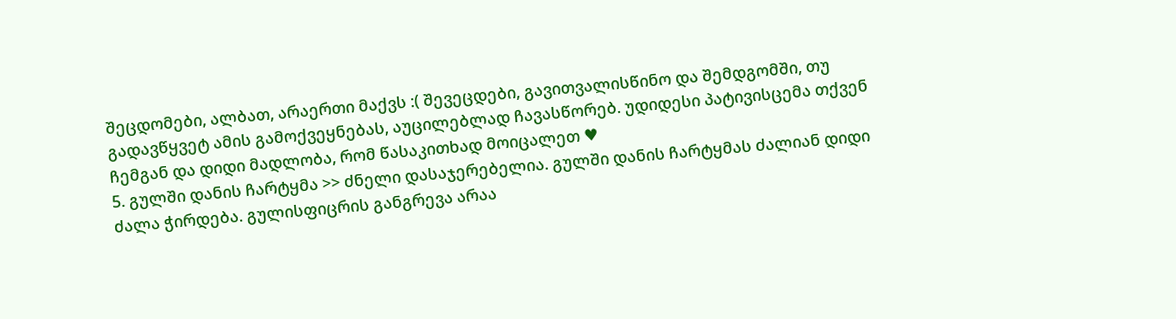შეცდომები, ალბათ, არაერთი მაქვს :( შევეცდები, გავითვალისწინო და შემდგომში, თუ გადავწყვეტ ამის გამოქვეყნებას, აუცილებლად ჩავასწორებ. უდიდესი პატივისცემა თქვენ ჩემგან და დიდი მადლობა, რომ წასაკითხად მოიცალეთ ♥
5. გულში დანის ჩარტყმა >> ძნელი დასაჯერებელია. გულში დანის ჩარტყმას ძალიან დიდი ძალა ჭირდება. გულისფიცრის განგრევა არაა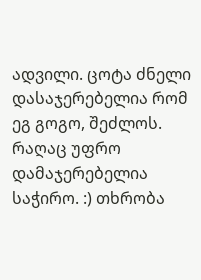ადვილი. ცოტა ძნელი დასაჯერებელია რომ ეგ გოგო, შეძლოს. რაღაც უფრო დამაჯერებელია საჭირო. :) თხრობა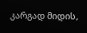კარგად მიდის,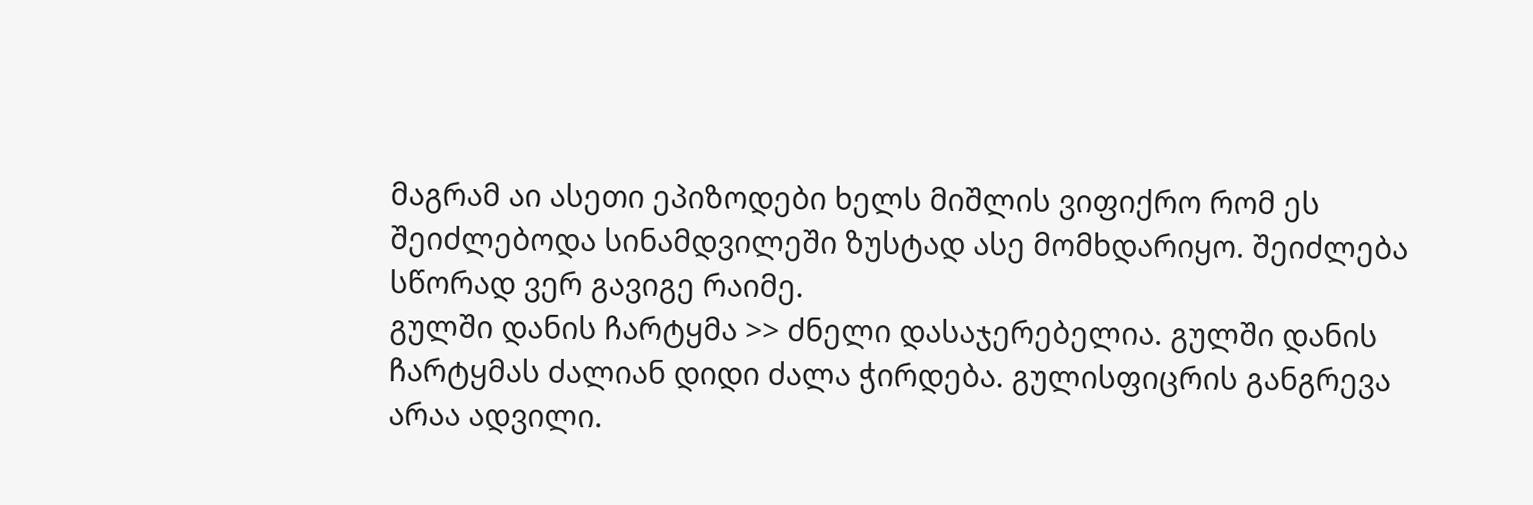მაგრამ აი ასეთი ეპიზოდები ხელს მიშლის ვიფიქრო რომ ეს შეიძლებოდა სინამდვილეში ზუსტად ასე მომხდარიყო. შეიძლება სწორად ვერ გავიგე რაიმე.
გულში დანის ჩარტყმა >> ძნელი დასაჯერებელია. გულში დანის ჩარტყმას ძალიან დიდი ძალა ჭირდება. გულისფიცრის განგრევა არაა ადვილი.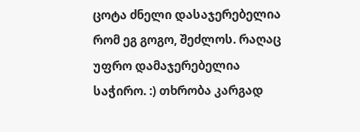ცოტა ძნელი დასაჯერებელია რომ ეგ გოგო, შეძლოს. რაღაც უფრო დამაჯერებელია საჭირო. :) თხრობა კარგად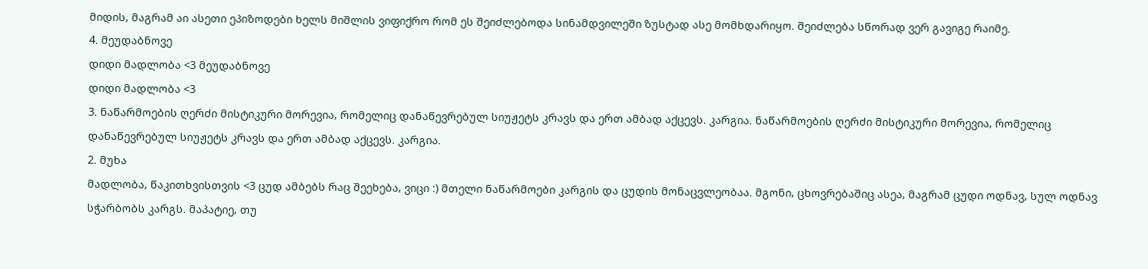მიდის, მაგრამ აი ასეთი ეპიზოდები ხელს მიშლის ვიფიქრო რომ ეს შეიძლებოდა სინამდვილეში ზუსტად ასე მომხდარიყო. შეიძლება სწორად ვერ გავიგე რაიმე.
4. მეუდაბნოვე
დიდი მადლობა <3 მეუდაბნოვე
დიდი მადლობა <3
3. ნაწარმოების ღერძი მისტიკური მორევია, რომელიც დანაწევრებულ სიუჟეტს კრავს და ერთ ამბად აქცევს. კარგია. ნაწარმოების ღერძი მისტიკური მორევია, რომელიც დანაწევრებულ სიუჟეტს კრავს და ერთ ამბად აქცევს. კარგია.
2. მუხა
მადლობა, წაკითხვისთვის <3 ცუდ ამბებს რაც შეეხება, ვიცი :) მთელი ნაწარმოები კარგის და ცუდის მონაცვლეობაა. მგონი, ცხოვრებაშიც ასეა, მაგრამ ცუდი ოდნავ, სულ ოდნავ სჭარბობს კარგს. მაპატიე, თუ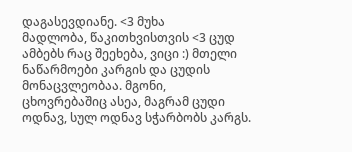დაგასევდიანე. <3 მუხა
მადლობა, წაკითხვისთვის <3 ცუდ ამბებს რაც შეეხება, ვიცი :) მთელი ნაწარმოები კარგის და ცუდის მონაცვლეობაა. მგონი, ცხოვრებაშიც ასეა, მაგრამ ცუდი ოდნავ, სულ ოდნავ სჭარბობს კარგს.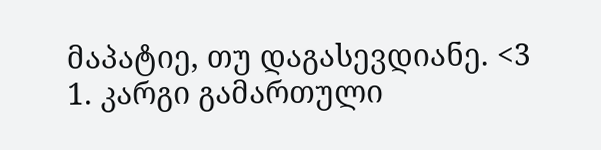მაპატიე, თუ დაგასევდიანე. <3
1. კარგი გამართული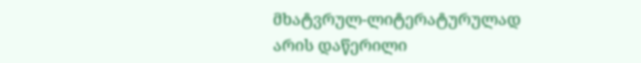მხატვრულ-ლიტერატურულად არის დაწერილი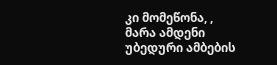კი მომეწონა, , მარა ამდენი უბედური ამბების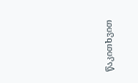წაკითხვით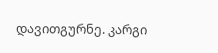დავითგურნე. კარგი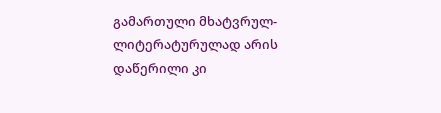გამართული მხატვრულ-ლიტერატურულად არის დაწერილი კი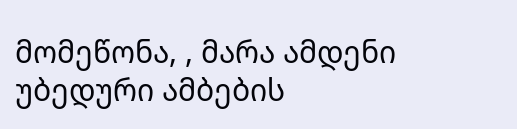მომეწონა, , მარა ამდენი უბედური ამბების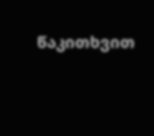წაკითხვით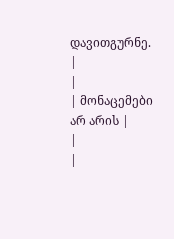დავითგურნე.
|
|
| მონაცემები არ არის |
|
|